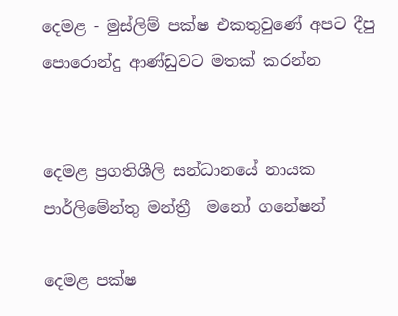දෙමළ - මුස්ලිම් පක්ෂ එකතුවුණේ අපට දීපු පොරොන්දු ආණ්ඩුවට මතක් කරන්න


දෙමළ ප්‍රගතිශීලි සන්ධානයේ නායක පාර්ලිමේන්තු මන්ත්‍රී  මනෝ ගනේෂන්

දෙමළ පක්ෂ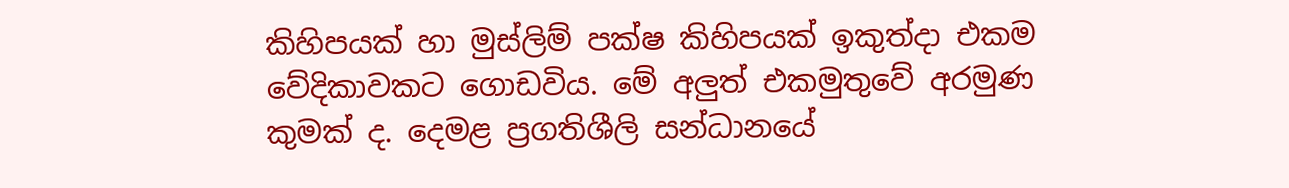කිහිපයක් හා මුස්ලිම් පක්ෂ කිහිපයක් ඉකුත්දා එකම වේදිකාවකට ගොඩවිය. මේ අලුත් එකමුතුවේ අරමුණ කුමක් ද. දෙමළ ප්‍රගතිශීලි සන්ධානයේ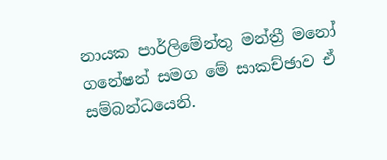නායක පාර්ලිමේන්තු මන්ත්‍රී මනෝ ගනේෂන් සමග මේ සාකච්ඡාව ඒ සම්බන්ධයෙනි.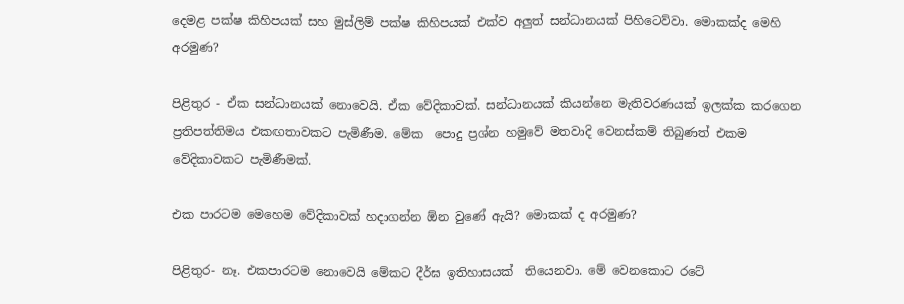දෙමළ පක්ෂ කිහිපයක් සහ මුස්ලිම් පක්ෂ කිහිපයක් එක්ව අලුත් සන්ධානයක් පිහිටෙව්වා. මොකක්ද මෙහි අරමුණ?

පිළිතුර - ඒක සන්ධානයක් නොවෙයි. ඒක වේදිකාවක්. සන්ධානයක් කියන්නෙ මැතිවරණයක් ඉලක්ක කරගෙන ප්‍රතිපත්තිමය එකඟතාවකට පැමිණීම. මේක  පොදු ප්‍රශ්න හමුවේ මතවාදි වෙනස්කම් තිබුණත් එකම වේදිකාවකට පැමිණීමක්.

එක පාරටම මෙහෙම වේදිකාවක් හදාගන්න ඕන වුණේ ඇයි? මොකක් ද අරමුණ?

පිළිතුර- නෑ. එකපාරටම නොවෙයි මේකට දීර්ඝ ඉතිහාසයක්  තියෙනවා. මේ වෙනකොට රටේ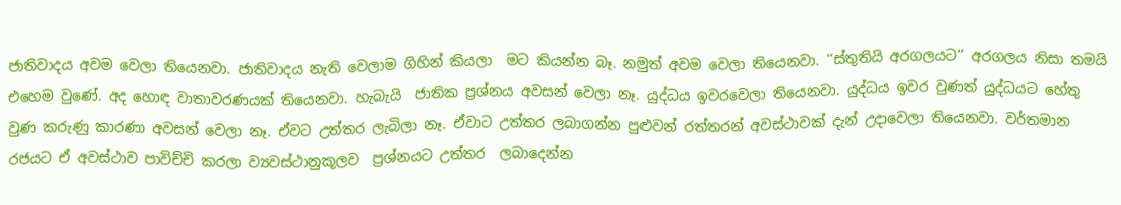ජාතිවාදය අවම වෙලා තියෙනවා. ජාතිවාදය නැති වෙලාම ගිහින් කියලා  මට කියන්න බෑ. නමුත් අවම වෙලා තියෙනවා. ‘‘ස්තුතියි අරගලයට’’ අරගලය නිසා තමයි එහෙම වුණේ. අද හොඳ වාතාවරණයක් තියෙනවා. හැබැයි  ජාතික ප්‍රශ්නය අවසන් වෙලා නෑ. යුද්ධය ඉවරවෙලා තියෙනවා. යුද්ධය ඉවර වුණත් යුද්ධයට හේතු වුණ කරුණු කාරණා අවසන් වෙලා නෑ. ඒවට උත්තර ලැබිලා නෑ. ඒවාට උත්තර ලබාගන්න පුළුවන් රත්තරන් අවස්ථාවක් දැන් උදාවෙලා තියෙනවා. වර්තමාන රජයට ඒ අවස්ථාව පාවිච්චි කරලා ව්‍යවස්ථානුකූලව  ප්‍රශ්නයට උත්තර  ලබාදෙන්න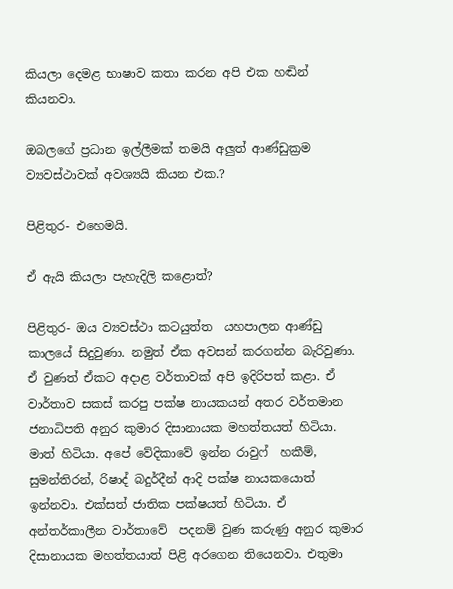කියලා දෙමළ භාෂාව කතා කරන අපි එක හඬින් කියනවා.

ඔබලගේ ප්‍රධාන ඉල්ලීමක් තමයි අලුත් ආණ්ඩුක්‍රම ව්‍යවස්ථාවක් අවශ්‍යයි කියන එක.?

පිළිතුර- එහෙමයි.

ඒ ඇයි කියලා පැහැදිලි කළොත්?

පිළිතුර- ඔය ව්‍යවස්ථා කටයුත්ත  යහපාලන ආණ්ඩු කාලයේ සිදුවුණා. නමුත් ඒක අවසන් කරගන්න බැරිවුණා. ඒ වුණත් ඒකට අදාළ වර්තාවක් අපි ඉදිරිපත් කළා. ඒ වාර්තාව සකස් කරපු පක්ෂ නායකයන් අතර වර්තමාන ජනාධිපති අනුර කුමාර දිසානායක මහත්තයත් හිටියා. මාත් හිටියා. අපේ වේදිකාවේ ඉන්න රාවුෆ්  හකීම්, සුමන්තිරන්, රිෂාද් බදුර්දීන් ආදි පක්ෂ නායකයොත් ඉන්නවා. එක්සත් ජාතික පක්ෂයත් හිටියා. ඒ අන්තර්කාලීන වාර්තාවේ  පදනම් වුණ කරුණු අනුර කුමාර දිසානායක මහත්තයාත් පිළි අරගෙන තියෙනවා. එතුමා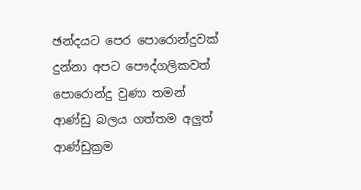ඡන්දයට පෙර පොරොන්දුවක් දුන්නා අපට පෞද්ගලිකවත් පොරොන්දු වුණා තමන් ආණ්ඩු බලය ගත්තම අලුත් ආණ්ඩුක්‍රම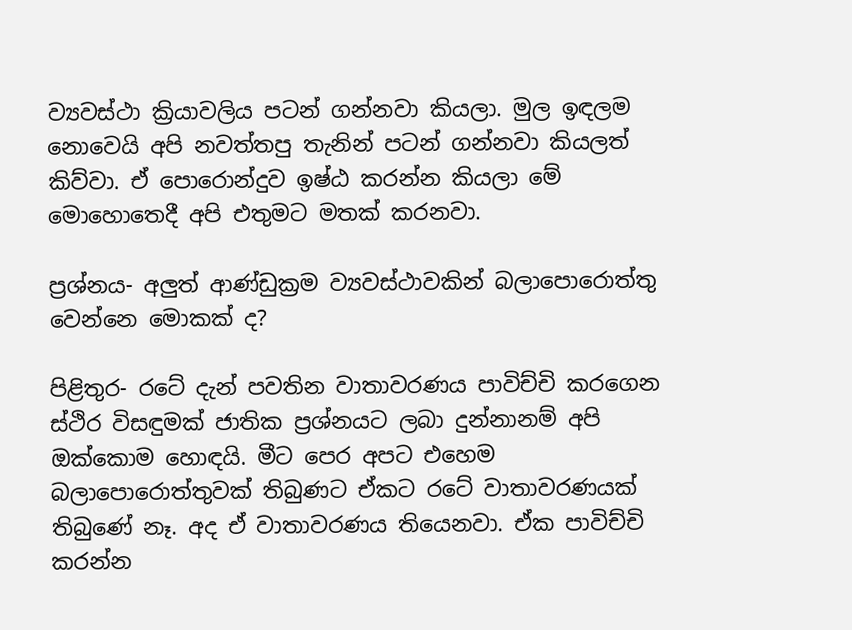ව්‍යවස්ථා ක්‍රියාවලිය පටන් ගන්නවා කියලා. මුල ඉඳලම නොවෙයි අපි නවත්තපු තැනින් පටන් ගන්නවා කියලත් කිව්වා. ඒ පොරොන්දුව ඉෂ්ඨ කරන්න කියලා මේ මොහොතෙදී අපි එතුමට මතක් කරනවා.

ප්‍රශ්නය- අලුත් ආණ්ඩුක්‍රම ව්‍යවස්ථාවකින් බලාපොරොත්තු වෙන්නෙ මොකක් ද?

පිළිතුර- රටේ දැන් පවතින වාතාවරණය පාවිච්චි කරගෙන ස්ථිර විසඳුමක් ජාතික ප්‍රශ්නයට ලබා දුන්නානම් අපි ඔක්කොම හොඳයි. මීට පෙර අපට එහෙම බලාපොරොත්තුවක් තිබුණට ඒකට රටේ වාතාවරණයක් තිබුණේ නෑ. අද ඒ වාතාවරණය තියෙනවා. ඒක පාවිච්චි කරන්න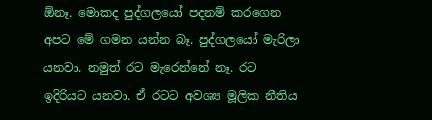ඕනෑ. මොකද පුද්ගලයෝ පදනම් කරගෙන අපට මේ ගමන යන්න බෑ. පුද්ගලයෝ මැරිලා යනවා. නමුත් රට මැරෙන්නේ නෑ. රට ඉදිරියට යනවා. ඒ රටට අවශ්‍ය මූලික නීතිය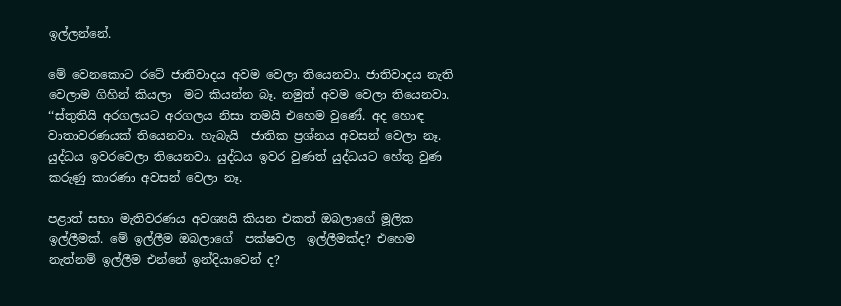ඉල්ලන්නේ.

මේ වෙනකොට රටේ ජාතිවාදය අවම වෙලා තියෙනවා. ජාතිවාදය නැති වෙලාම ගිහින් කියලා  මට කියන්න බෑ. නමුත් අවම වෙලා තියෙනවා. ‘‘ස්තුතියි අරගලයට අරගලය නිසා තමයි එහෙම වුණේ. අද හොඳ වාතාවරණයක් තියෙනවා. හැබැයි  ජාතික ප්‍රශ්නය අවසන් වෙලා නෑ. යුද්ධය ඉවරවෙලා තියෙනවා. යුද්ධය ඉවර වුණත් යුද්ධයට හේතු වුණ කරුණු කාරණා අවසන් වෙලා නෑ.

පළාත් සභා මැතිවරණය අවශ්‍යයි කියන එකත් ඔබලාගේ මූලික ඉල්ලීමක්. මේ ඉල්ලීම ඔබලාගේ  පක්ෂවල  ඉල්ලීමක්ද? එහෙම නැත්නම් ඉල්ලීම එන්නේ ඉන්දියාවෙන් ද?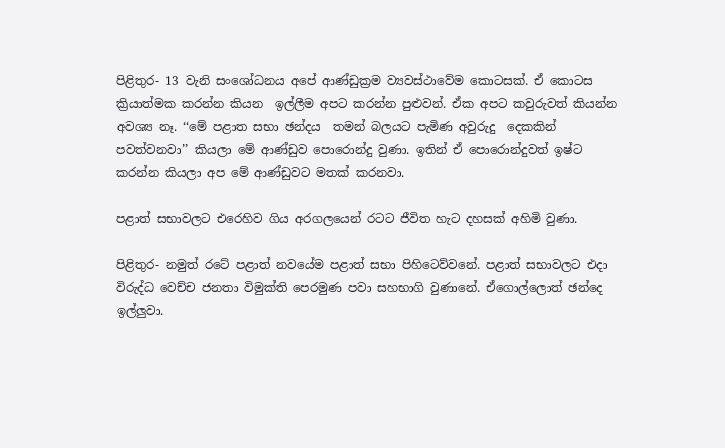පිළිතුර- 13 වැනි සංශෝධනය අපේ ආණ්ඩුක්‍රම ව්‍යවස්ථාවේම කොටසක්. ඒ කොටස ක්‍රියාත්මක කරන්න කියන  ඉල්ලීම අපට කරන්න පුළුවන්. ඒක අපට කවුරුවත් කියන්න අවශ්‍ය නෑ. ‘‘මේ පළාත සභා ඡන්දය  තමන් බලයට පැමිණ අවුරුදු  දෙකකින්  පවත්වනවා’’ කියලා මේ ආණ්ඩුව පොරොන්දු වුණා. ඉතින් ඒ පොරොන්දුවත් ඉෂ්ට කරන්න කියලා අප මේ ආණ්ඩුවට මතක් කරනවා.

පළාත් සභාවලට එරෙහිව ගිය අරගලයෙන් රටට ජීවිත හැට දහසක් අහිමි වුණා.

පිළිතුර- නමුත් රටේ පළාත් නවයේම පළාත් සභා පිහිටෙව්වනේ. පළාත් සභාවලට එදා විරුද්ධ වෙච්ච ජනතා විමුක්ති පෙරමුණ පවා සහභාගි වුණානේ. ඒගොල්ලොත් ඡන්දෙ ඉල්ලුවා.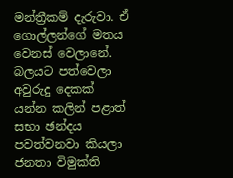මන්ත්‍රීකම් දැරුවා. ඒ ගොල්ලන්ගේ මතය වෙනස් වෙලානේ. බලයට පත්වෙලා අවුරුදු දෙකක් යන්න කලින් පළාත් සභා ඡන්දය පවත්වනවා කියලා ජනතා විමුක්ති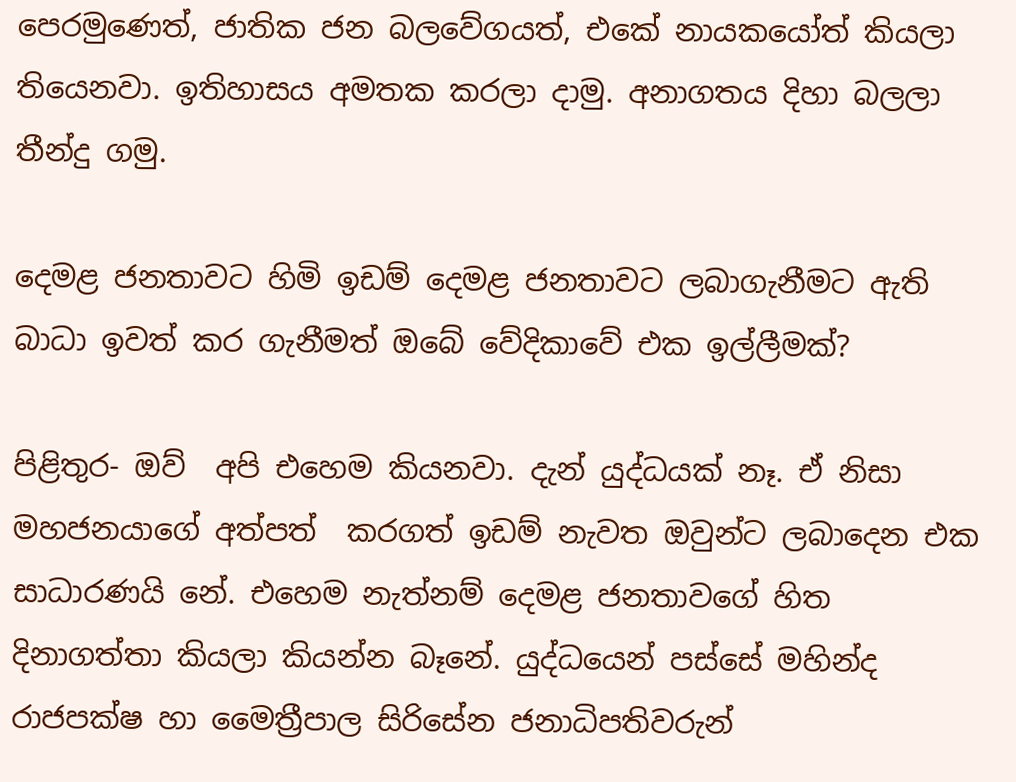පෙරමුණෙත්, ජාතික ජන බලවේගයත්, එකේ නායකයෝත් කියලා තියෙනවා. ඉතිහාසය අමතක කරලා දාමු. අනාගතය දිහා බලලා තීන්දු ගමු.

දෙමළ ජනතාවට හිමි ඉඩම් දෙමළ ජනතාවට ලබාගැනීමට ඇති බාධා ඉවත් කර ගැනීමත් ඔබේ වේදිකාවේ එක ඉල්ලීමක්?

පිළිතුර- ඔව්  අපි එහෙම කියනවා. දැන් යුද්ධයක් නෑ. ඒ නිසා මහජනයාගේ අත්පත්  කරගත් ඉඩම් නැවත ඔවුන්ට ලබාදෙන එක සාධාරණයි නේ. එහෙම නැත්නම් දෙමළ ජනතාවගේ හිත දිනාගත්තා කියලා කියන්න බෑනේ. යුද්ධයෙන් පස්සේ මහින්ද රාජපක්ෂ හා මෛත්‍රීපාල සිරිසේන ජනාධිපතිවරුන්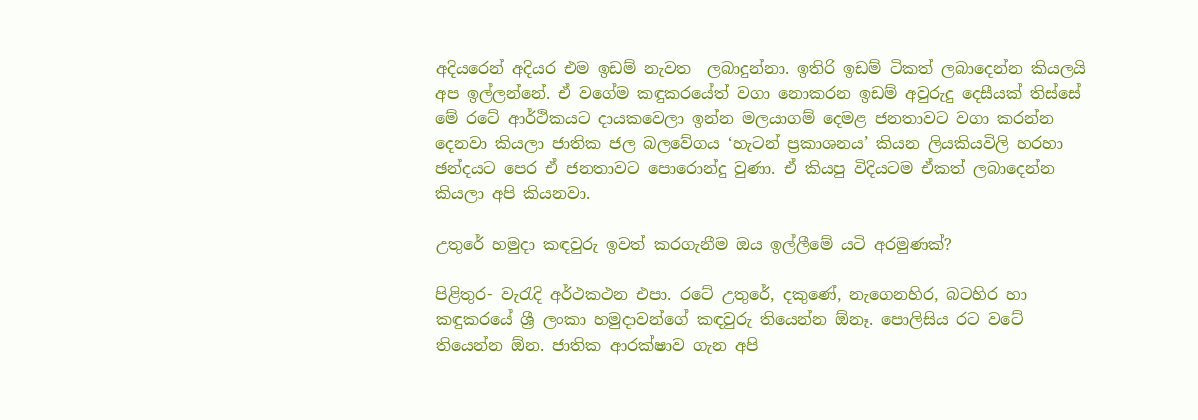අදියරෙන් අදියර එම ඉඩම් නැවත  ලබාදුන්නා. ඉතිරි ඉඩම් ටිකත් ලබාදෙන්න කියලයි අප ඉල්ලන්නේ. ඒ වගේම කඳුකරයේත් වගා නොකරන ඉඩම් අවුරුදු දෙසීයක් තිස්සේ මේ රටේ ආර්ථිකයට දායකවෙලා ඉන්න මලයාගම් දෙමළ ජනතාවට වගා කරන්න දෙනවා කියලා ජාතික ජල බලවේගය ‘හැටන් ප්‍රකාශනය’ කියන ලියකියවිලි හරහා  ඡන්දයට පෙර ඒ ජනතාවට පොරොන්දු වුණා. ඒ කියපු විදියටම ඒකත් ලබාදෙන්න කියලා අපි කියනවා.

උතුරේ හමුදා කඳවුරු ඉවත් කරගැනීම ඔය ඉල්ලීමේ යටි අරමුණක්?

පිළිතුර- වැරැදි අර්ථකථන එපා. රටේ උතුරේ, දකුණේ, නැගෙනහිර, බටහිර හා කඳුකරයේ ශ්‍රී ලංකා හමුදාවන්ගේ කඳවුරු තියෙන්න ඕනෑ. පොලිසිය රට වටේ තියෙන්න ඕන. ජාතික ආරක්ෂාව ගැන අපි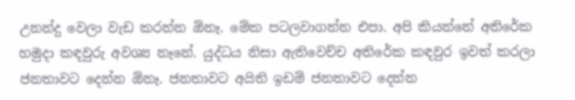උනන්දු වෙලා වැඩ කරන්න ඕනෑ. මේක පටලවාගන්න එපා. අපි කියන්නේ අතිරේක හමුදා කඳවුරු අවශ්‍ය නෑනේ. යුද්ධය නිසා ඇතිවෙච්ච අතිරේක කඳවුර ඉවත් කරලා ජනතාවට දෙන්න ඕනෑ. ජනතාවට අයිති ඉඩම් ජනතාවට දෙන්න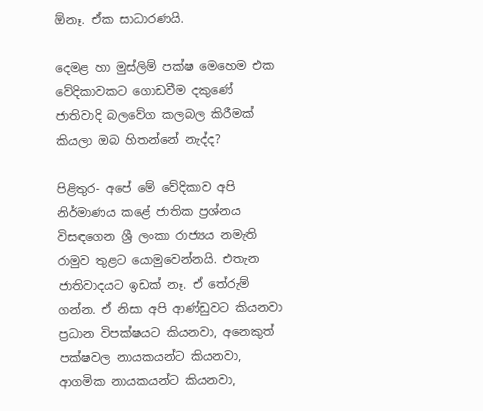ඕනෑ. ඒක සාධාරණයි.

දෙමළ හා මුස්ලිම් පක්ෂ මෙහෙම එක වේදිකාවකට ගොඩවීම දකුණේ ජාතිවාදි බලවේග කලබල කිරීමක් කියලා ඔබ හිතන්නේ නැද්ද?

පිළිතුර- අපේ මේ වේදිකාව අපි නිර්මාණය කළේ ජාතික ප්‍රශ්නය විසඳගෙන ශ්‍රී ලංකා රාජ්‍යය නමැති රාමුව තුළට යොමුවෙන්නයි. එතැන ජාතිවාදයට ඉඩක් නෑ. ඒ තේරුම් ගන්න. ඒ නිසා අපි ආණ්ඩුවට කියනවා ප්‍රධාන විපක්ෂයට කියනවා, අනෙකුත් පක්ෂවල නායකයන්ට කියනවා, ආගමික නායකයන්ට කියනවා,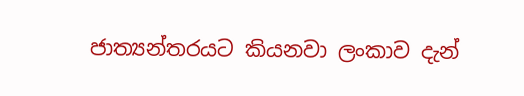ජාත්‍යන්තරයට කියනවා ලංකාව දැන්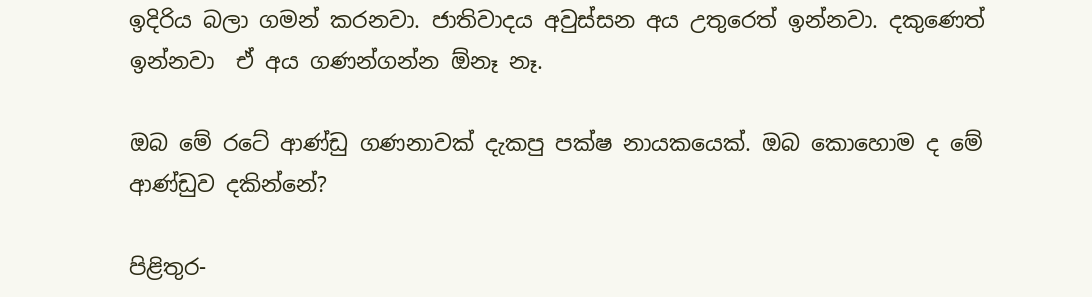ඉදිරිය බලා ගමන් කරනවා. ජාතිවාදය අවුස්සන අය උතුරෙත් ඉන්නවා. දකුණෙත් ඉන්නවා  ඒ අය ගණන්ගන්න ඕනෑ නෑ.

ඔබ මේ රටේ ආණ්ඩු ගණනාවක් දැකපු පක්ෂ නායකයෙක්. ඔබ කොහොම ද මේ ආණ්ඩුව දකින්නේ?

පිළිතුර-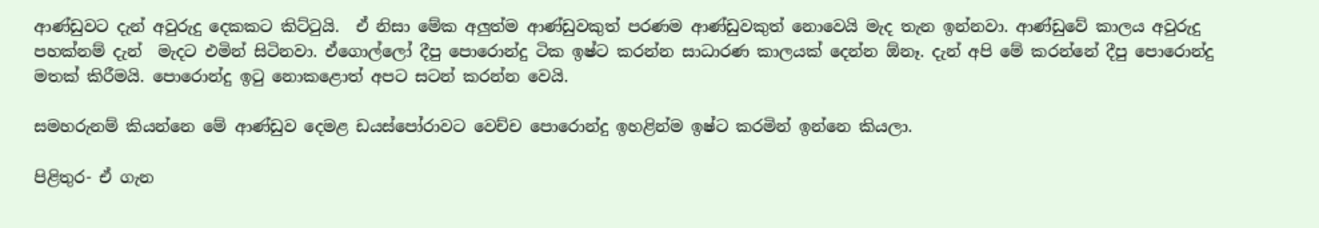ආණ්ඩුවට දැන් අවුරුදු දෙකකට කිට්ටුයි.  ඒ නිසා මේක අලුත්ම ආණ්ඩුවකුත් පරණම ආණ්ඩුවකුත් නොවෙයි මැද තැන ඉන්නවා. ආණ්ඩුවේ කාලය අවුරුදු පහක්නම් දැන්  මැදට එමින් සිටිනවා. ඒගොල්ලෝ දීපු පොරොන්දු ටික ඉෂ්ට කරන්න සාධාරණ කාලයක් දෙන්න ඕනෑ. දැන් අපි මේ කරන්නේ දීපු පොරොන්දු මතක් කිරීමයි. පොරොන්දු ඉටු නොකළොත් අපට සටන් කරන්න වෙයි.

සමහරුනම් කියන්නෙ මේ ආණ්ඩුව දෙමළ ඩයස්පෝරාවට වෙච්ච පොරොන්දු ඉහළින්ම ඉෂ්ට කරමින් ඉන්නෙ කියලා.

පිළිතුර- ඒ ගැන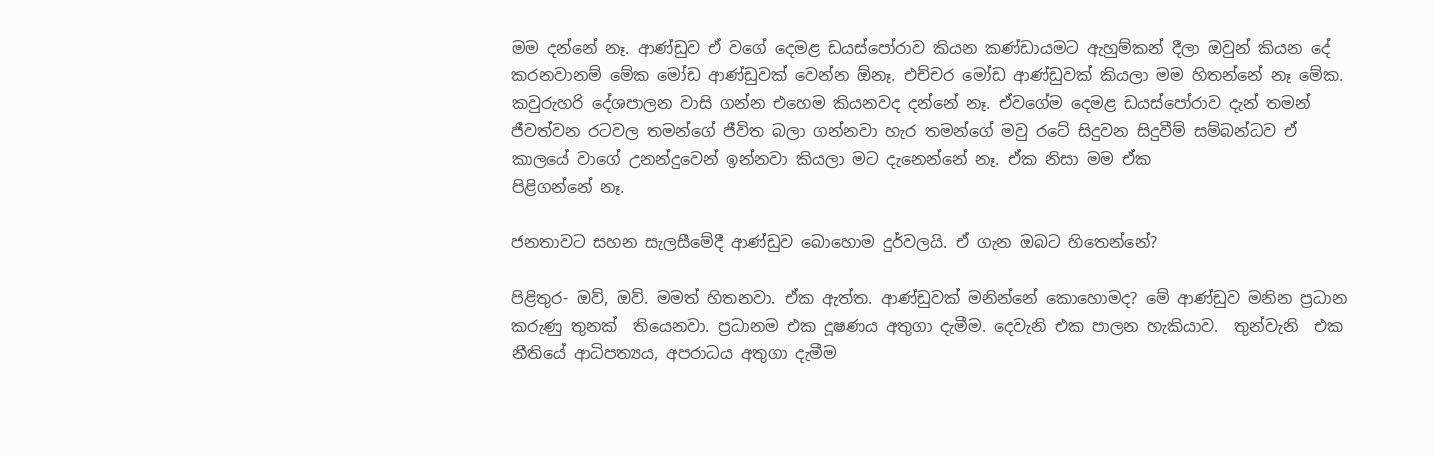මම දන්නේ නෑ. ආණ්ඩුව ඒ වගේ දෙමළ ඩයස්පෝරාව කියන කණ්ඩායමට ඇහුම්කන් දීලා ඔවුන් කියන දේ කරනවානම් මේක මෝඩ ආණ්ඩුවක් වෙන්න ඕනෑ. එච්චර මෝඩ ආණ්ඩුවක් කියලා මම හිතන්නේ නෑ මේක. කවුරුහරි දේශපාලන වාසි ගන්න එහෙම කියනවද දන්නේ නෑ. ඒවගේම දෙමළ ඩයස්පෝරාව දැන් තමන් ජීවත්වන රටවල තමන්ගේ ජීවිත බලා ගන්නවා හැර තමන්ගේ මවු රටේ සිදුවන සිදුවීම් සම්බන්ධව ඒ කාලයේ වාගේ උනන්දුවෙන් ඉන්නවා කියලා මට දැනෙන්නේ නෑ. ඒක නිසා මම ඒක
පිළිගන්නේ නෑ.

ජනතාවට සහන සැලසීමේදී ආණ්ඩුව බොහොම දුර්වලයි. ඒ ගැන ඔබට හිතෙන්නේ?

පිළිතුර- ඔව්, ඔව්. මමත් හිතනවා. ඒක ඇත්ත. ආණ්ඩුවක් මනින්නේ කොහොමද? මේ ආණ්ඩුව මනින ප්‍රධාන කරුණු තුනක්  තියෙනවා. ප්‍රධානම එක දූෂණය අතුගා දැමීම. දෙවැනි එක පාලන හැකියාව.  තුන්වැනි  එක නීතියේ ආධිපත්‍යය, අපරාධය අතුගා දැමීම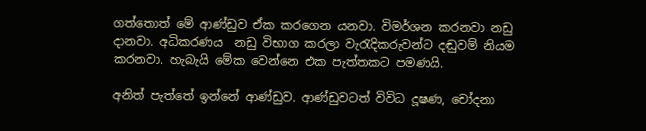ගත්තොත් මේ ආණ්ඩුව ඒක කරගෙන යනවා. විමර්ශන කරනවා නඩු දානවා. අධිකරණය  නඩු විභාග කරලා වැරැදිකරුවන්ට දඬුවම් නියම කරනවා. හැබැයි මේක වෙන්නෙ එක පැත්තකට පමණයි.

අනිත් පැත්තේ ඉන්නේ ආණ්ඩුව. ආණ්ඩුවටත් විවිධ දූෂණ, චෝදනා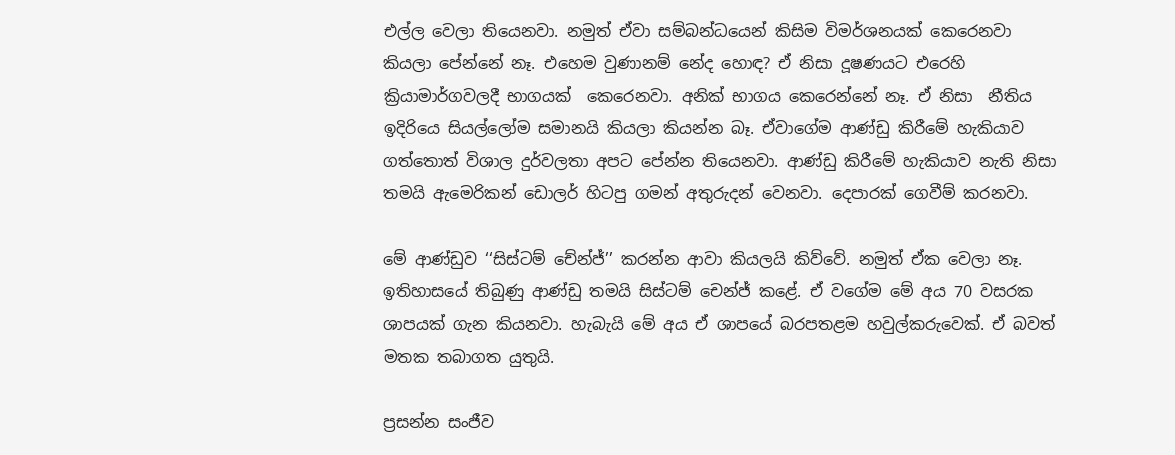එල්ල වෙලා තියෙනවා. නමුත් ඒවා සම්බන්ධයෙන් කිසිම විමර්ශනයක් කෙරෙනවා කියලා පේන්නේ නෑ. එහෙම වුණානම් නේද හොඳ? ඒ නිසා දූෂණයට එරෙහි ක්‍රියාමාර්ගවලදී භාගයක්  කෙරෙනවා. අනික් භාගය කෙරෙන්නේ නෑ. ඒ නිසා  නීතිය ඉදිරියෙ සියල්ලෝම සමානයි කියලා කියන්න බෑ. ඒවාගේම ආණ්ඩු කිරීමේ හැකියාව ගත්තොත් විශාල දුර්වලතා අපට පේන්න තියෙනවා. ආණ්ඩු කිරීමේ හැකියාව නැති නිසා තමයි ඇමෙරිකන් ඩොලර් හිටපු ගමන් අතුරුදන් වෙනවා. දෙපාරක් ගෙවීම් කරනවා.

මේ ආණ්ඩුව ‘‘සිස්ටම් චේන්ජ්’’ කරන්න ආවා කියලයි කිව්වේ. නමුත් ඒක වෙලා නෑ. ඉතිහාසයේ තිබුණු ආණ්ඩු තමයි සිස්ටම් චෙන්ජ් කළේ. ඒ වගේම මේ අය 70 වසරක ශාපයක් ගැන කියනවා. හැබැයි මේ අය ඒ ශාපයේ බරපතළම හවුල්කරුවෙක්. ඒ බවත් මතක තබාගත යුතුයි.

ප්‍රසන්න සංජීව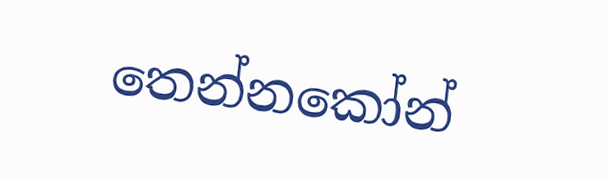තෙන්නකෝන්